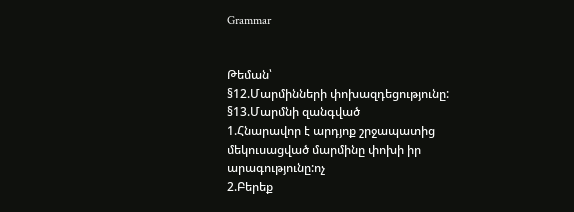Grammar


Թեման՝
§12.Մարմինների փոխազդեցությունը:
§13.Մարմնի զանգված
1.Հնարավոր է արդյոք շրջապատից մեկուսացված մարմինը փոխի իր արագությունը:ոչ
2.Բերեք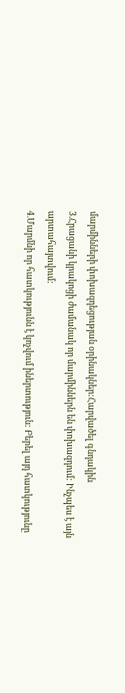մարմինների փոխազդեցության օրինակներ:Հարվածել գնդակին
3.Հրացանի կրակոցի ժամանակ որ մարմիններն են փոխազդում: Ինչպես է այն արտահայտվում:
4.Մարմնի որ հատկությունն է կոչվում իներտություն: Բերել այդ հատկությունը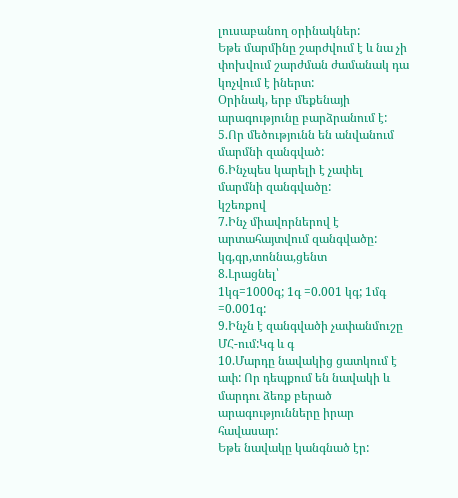լուսաբանող օրինակներ:
Եթե մարմինը շարժվում է և նա չի փոխվում շարժման ժամանակ դա կոչվում է իներտ:
Օրինակ, երբ մեքենայի արագությունը բարձրանում է:
5.Որ մեծությունն են անվանում մարմնի զանգված:
6.Ինչպես կարելի է չափել մարմնի զանգվածը:
կշեռքով
7.Ինչ միավորներով է արտահայտվում զանգվածը:
կգ,գր,տոննա,ցենտ
8.Լրացնել՝
1կգ=1000գ; 1գ =0.001 կգ; 1մգ =0.001գ:
9.Ինչն է զանգվածի չափանմուշը ՄՀ-ում:Կգ և գ
10.Մարդը նավակից ցատկում է ափ: Որ դեպքում են նավակի և մարդու ձեռք բերած արագությունները իրար հավասար:
Եթե նավակը կանգնած էր: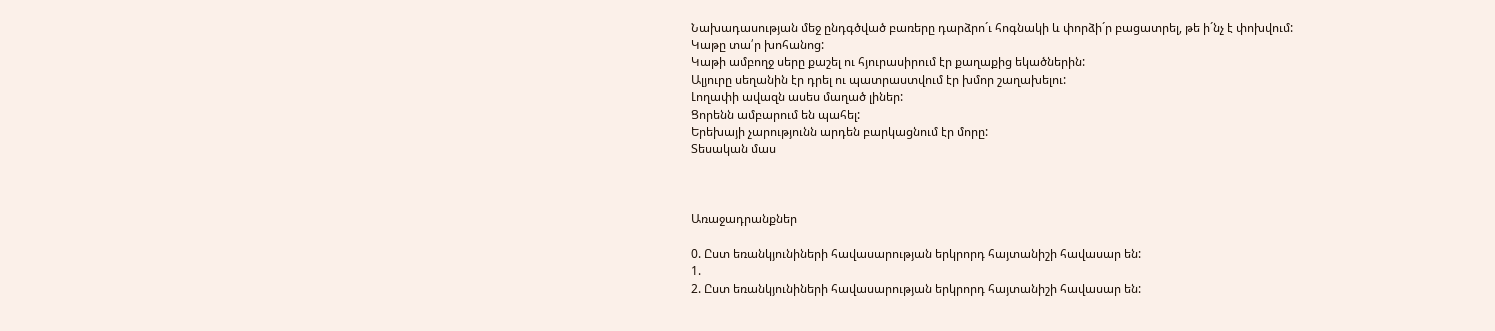Նախադասության մեջ ընդգծված բառերը դարձրո´ւ հոգնակի և փորձի´ր բացատրել, թե ի´նչ է փոխվում:
Կաթը տա՛ր խոհանոց:
Կաթի ամբողջ սերը քաշել ու հյուրասիրում էր քաղաքից եկածներին:
Ալյուրը սեղանին էր դրել ու պատրաստվում էր խմոր շաղախելու:
Լողափի ավազն ասես մաղած լիներ:
Ցորենն ամբարում են պահել:
Երեխայի չարությունն արդեն բարկացնում էր մորը:
Տեսական մաս



Առաջադրանքներ

0. Ըստ եռանկյունիների հավասարության երկրորդ հայտանիշի հավասար են:
1.
2. Ըստ եռանկյունիների հավասարության երկրորդ հայտանիշի հավասար են: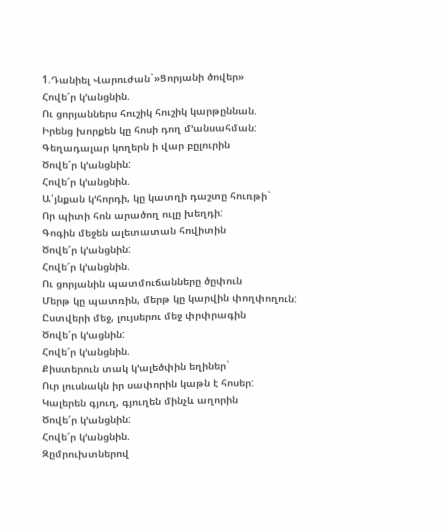1.Դանիել Վարուժան`»Ցորյանի ծովեր»
Հովե՜ր կ’անցնին.
Ու ցորյաններս հուշիկ հուշիկ կարթըննան.
Իրենց խորքեն կը հոսի դող մ’անսահման:
Գեղադալար կողերն ի վար բըլուրին
Ծովե՜ր կ’անցնին:
Հովե՜ր կ’անցնին.
Ա՛յնքան կ’հորդի, կը կատղի դաշտը հուռթի`
Որ պիտի հոն արածող ուլը խեղդի:
Գոգին մեջեն ալետատան հովիտին
Ծովե՜ր կ’անցնին:
Հովե՜ր կ’անցնին.
Ու ցորյանին պատմուճանները ծըփուն
Մերթ կը պատռին, մերթ կը կարվին փողփողուն:
Ըստվերի մեջ, լույսերու մեջ փրփրագին
Ծովե՜ր կ’ացնին:
Հովե՜ր կ’անցնին.
Քիստերուն տակ կ’ալեծփին եղիներ`
Ուր լուսնակն իր սափորին կաթն է հոսեր:
Կալերեն գյուղ, գյուղեն մինչև աղորին
Ծովե՜ր կ’անցնին:
Հովե՜ր կ’անցնին.
Զըմրուխտներով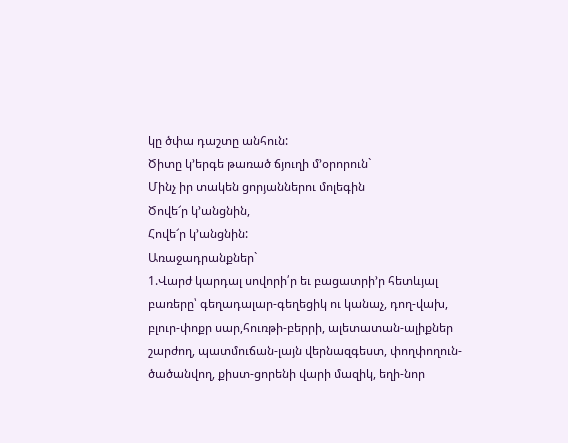կը ծփա դաշտը անհուն:
Ծիտը կ’երգե թառած ճյուղի մ’օրորուն`
Մինչ իր տակեն ցորյաններու մոլեգին
Ծովե՜ր կ’անցնին,
Հովե՜ր կ’անցնին:
Առաջադրանքներ`
1.Վարժ կարդալ սովորի՛ր եւ բացատրի’ր հետևյալ բառերը՝ գեղադալար-գեղեցիկ ու կանաչ, դող-վախ, բլուր-փոքր սար,հուռթի-բերրի, ալետատան-ալիքներ շարժող, պատմուճան-լայն վերնազգեստ, փողփողուն-ծածանվող, քիստ-ցորենի վարի մազիկ, եղի-նոր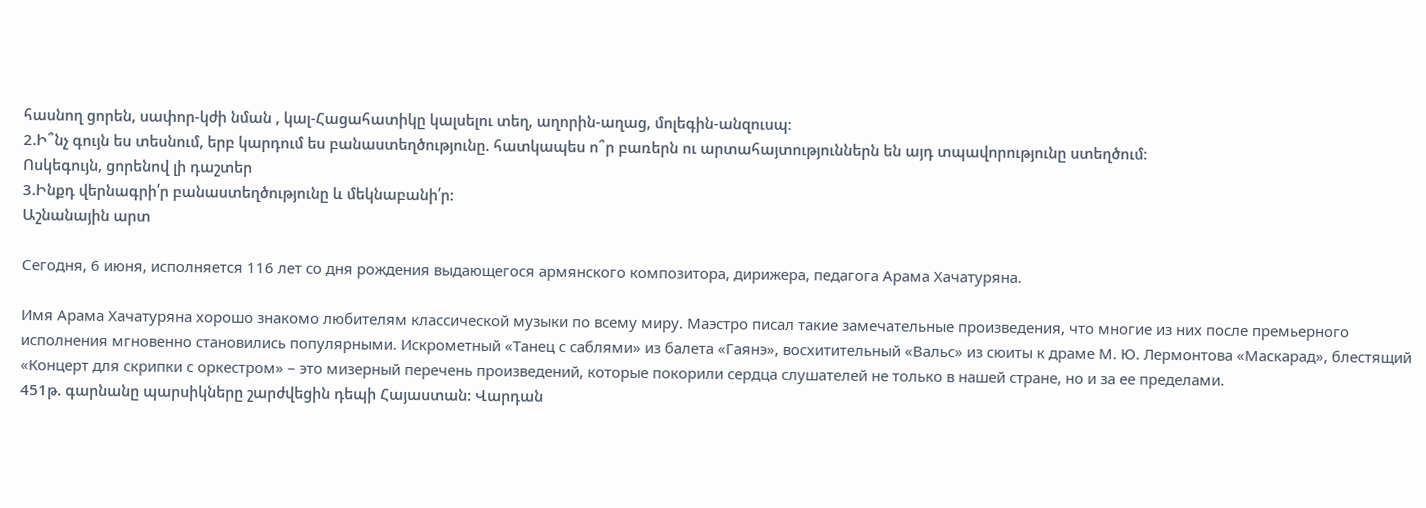հասնող ցորեն, սափոր-կժի նման , կալ-Հացահատիկը կալսելու տեղ, աղորին-աղաց, մոլեգին-անզուսպ։
2.Ի՞նչ գույն ես տեսնում, երբ կարդում ես բանաստեղծությունը. հատկապես ո՞ր բառերն ու արտահայտություններն են այդ տպավորությունը ստեղծում։
Ոսկեգույն, ցորենով լի դաշտեր
3.Ինքդ վերնագրի՛ր բանաստեղծությունը և մեկնաբանի՛ր:
Աշնանային արտ

Сегодня, 6 июня, исполняется 116 лет со дня рождения выдающегося армянского композитора, дирижера, педагога Арама Хачатуряна.

Имя Арама Хачатуряна хорошо знакомо любителям классической музыки по всему миру. Маэстро писал такие замечательные произведения, что многие из них после премьерного исполнения мгновенно становились популярными. Искрометный «Танец с саблями» из балета «Гаянэ», восхитительный «Вальс» из сюиты к драме М. Ю. Лермонтова «Маскарад», блестящий «Концерт для скрипки с оркестром» – это мизерный перечень произведений, которые покорили сердца слушателей не только в нашей стране, но и за ее пределами.
451թ. գարնանը պարսիկները շարժվեցին դեպի Հայաստան: Վարդան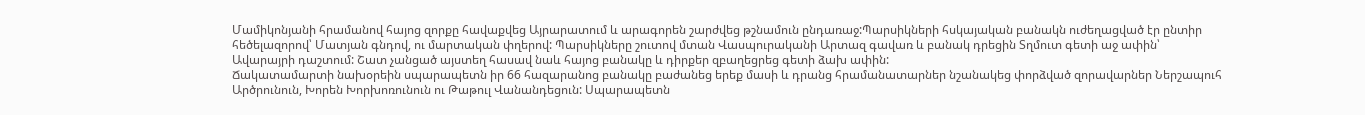Մամիկոնյանի հրամանով հայոց զորքը հավաքվեց Այրարատում և արագորեն շարժվեց թշնամուն ընդառաջ:Պարսիկների հսկայական բանակն ուժեղացված էր ընտիր հեծելազորով՝ Մատյան գնդով, ու մարտական փղերով: Պարսիկները շուտով մտան Վասպուրականի Արտազ գավառ և բանակ դրեցին Տղմուտ գետի աջ ափին՝ Ավարայրի դաշտում: Շատ չանցած այստեղ հասավ նաև հայոց բանակը և դիրքեր զբաղեցրեց գետի ձախ ափին:
Ճակատամարտի նախօրեին սպարապետն իր 66 հազարանոց բանակը բաժանեց երեք մասի և դրանց հրամանատարներ նշանակեց փորձված զորավարներ Ներշապուհ Արծրունուն, Խորեն Խորխոռունուն ու Թաթուլ Վանանդեցուն: Սպարապետն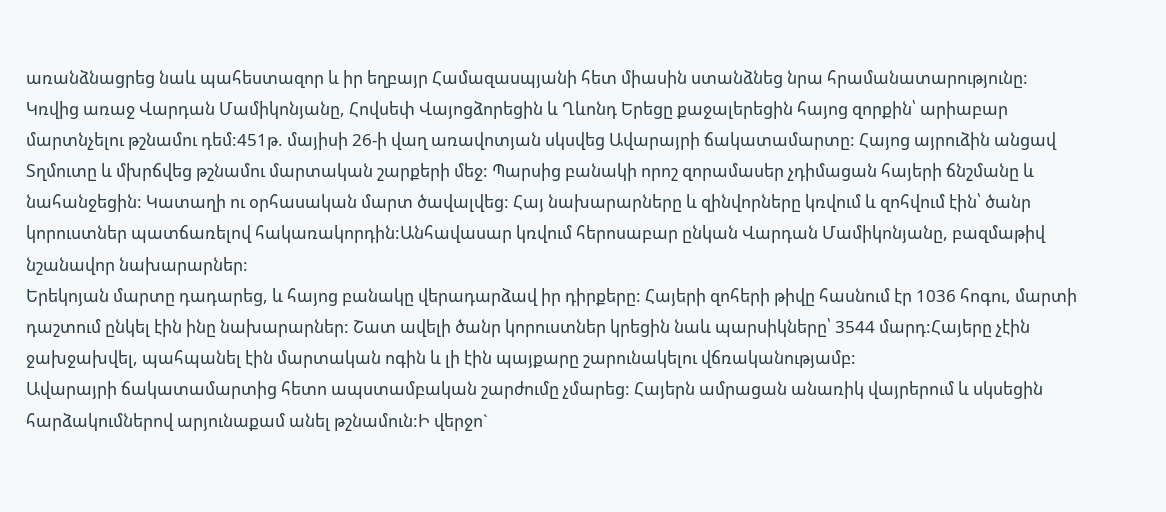առանձնացրեց նաև պահեստազոր և իր եղբայր Համազասպյանի հետ միասին ստանձնեց նրա հրամանատարությունը:
Կռվից առաջ Վարդան Մամիկոնյանը, Հովսեփ Վայոցձորեցին և Ղևոնդ Երեցը քաջալերեցին հայոց զորքին՝ արիաբար մարտնչելու թշնամու դեմ:451թ. մայիսի 26-ի վաղ առավոտյան սկսվեց Ավարայրի ճակատամարտը: Հայոց այրուձին անցավ Տղմուտը և մխրճվեց թշնամու մարտական շարքերի մեջ: Պարսից բանակի որոշ զորամասեր չդիմացան հայերի ճնշմանը և նահանջեցին: Կատաղի ու օրհասական մարտ ծավալվեց: Հայ նախարարները և զինվորները կռվում և զոհվում էին՝ ծանր կորուստներ պատճառելով հակառակորդին:Անհավասար կռվում հերոսաբար ընկան Վարդան Մամիկոնյանը, բազմաթիվ նշանավոր նախարարներ:
Երեկոյան մարտը դադարեց, և հայոց բանակը վերադարձավ իր դիրքերը: Հայերի զոհերի թիվը հասնում էր 1036 հոգու, մարտի դաշտում ընկել էին ինը նախարարներ: Շատ ավելի ծանր կորուստներ կրեցին նաև պարսիկները՝ 3544 մարդ:Հայերը չէին ջախջախվել, պահպանել էին մարտական ոգին և լի էին պայքարը շարունակելու վճռականությամբ:
Ավարայրի ճակատամարտից հետո ապստամբական շարժումը չմարեց: Հայերն ամրացան անառիկ վայրերում և սկսեցին հարձակումներով արյունաքամ անել թշնամուն:Ի վերջո`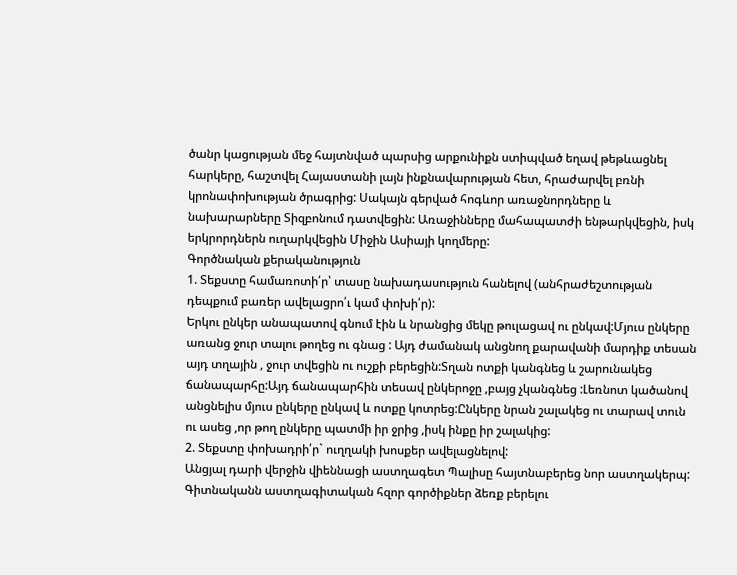ծանր կացության մեջ հայտնված պարսից արքունիքն ստիպված եղավ թեթևացնել հարկերը, հաշտվել Հայաստանի լայն ինքնավարության հետ, հրաժարվել բռնի կրոնափոխության ծրագրից: Սակայն գերված հոգևոր առաջնորդները և նախարարները Տիզբոնում դատվեցին: Առաջինները մահապատժի ենթարկվեցին, իսկ երկրորդներն ուղարկվեցին Միջին Ասիայի կողմերը:
Գործնական քերականություն
1. Տեքստը համառոտի՛ր՝ տասը նախադասություն հանելով (անհրաժեշտության դեպքում բառեր ավելացրո՛ւ կամ փոխի՛ր):
Երկու ընկեր անապատով գնում էին և նրանցից մեկը թուլացավ ու ընկավ:Մյուս ընկերը առանց ջուր տալու թողեց ու գնաց : Այդ ժամանակ անցնող քարավանի մարդիք տեսան այդ տղային , ջուր տվեցին ու ուշքի բերեցին:Տղան ոտքի կանգնեց և շարունակեց ճանապարհը:Այդ ճանապարհին տեսավ ընկերոջը ,բայց չկանգնեց :Լեռնոտ կածանով անցնելիս մյուս ընկերը ընկավ և ոտքը կոտրեց:Ընկերը նրան շալակեց ու տարավ տուն ու ասեց ,որ թող ընկերը պատմի իր ջրից ,իսկ ինքը իր շալակից:
2. Տեքստը փոխադրի՛ր` ուղղակի խոսքեր ավելացնելով:
Անցյալ դարի վերջին վիեննացի աստղագետ Պալիսը հայտնաբերեց նոր աստղակերպ: Գիտնականն աստղագիտական հզոր գործիքներ ձեռք բերելու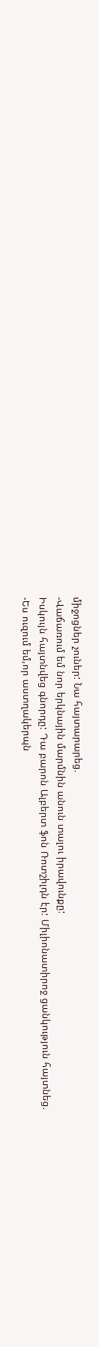միջոցներ չուներ: Նա հայտարարեց.
-Վաճառում եմ նոր երկնային մարմնին անուն տալու իրավունքը:
Իսկույն հայտնվեց գնորդը: Դա բարոն Ալբերտ ֆոն Ռոտշիլդն էր: Միլիոնատիրոջ ցանկություն հայտնեց.
-Ես ուզում եմ,որ աստղակերպն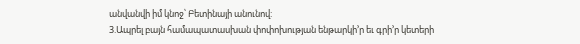անվանվի իմ կնոջ՝ Բետինայի անունով:
3.Ապրել բայն համապատասխան փոփոխության ենթարկի’ր եւ գրի’ր կետերի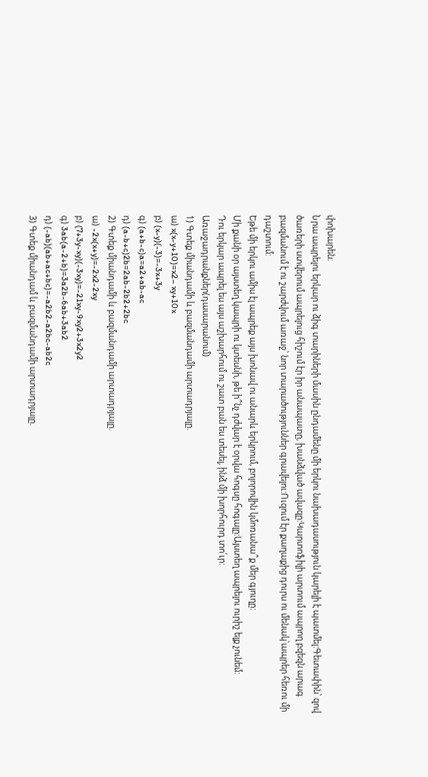փոխարեն։
Նրա ապրելու երկար ու ձիգ տարիների մասին ընդամենը մի երկու նախադասություն կարելի է պատմել:Գետափին՝ զով ծառերի ստվերում ապրելուց հիշում էր իր անապատը, խանձված ավազը:Կարտոֆիլի արտում ապրող բզեզն արագ բազմանում է ու շարժվում առաջ՝ նոր տարածություններ գրավելու:Ուզում էր քաղաքից դուրս ու մենակ՝ապրեր հեռու մի դաշտում:
Եթե մի երկու ամիս էլ ապրեք այս խոնավ ու անարև երկրում, բոլորովին կմոռանա՞ք մեր գյուղը:
Մի քանի օր այստեղ կապրի ու կտեսնի, թե ի՞նչ դժվար է օրվա հոգսը հոգալը:Այստեղ ապրելու ուրիշ ելք չունեմ:
Դու երկար ապրել ես այս աշխարհում ու շատ բան ես տեսել, ինձ մի խորհուրդ տո՛ւր:
Առաջադրանքներ(դասարանում)
1) Գտեք միանդամի և բազմանդամի արտադրյալը.
ա) x(x-y+10)=x2– xy+10x
բ) (x-y)(-3)=-3x+3y
գ) (a+b-c)a=a2+ab-ac
դ) (a-b+c)2b=2ab-2b2+2bc
2) Գտեք միանդամի և բազմանդամի արտադրյալը.
ա) -2x(x+y)=-2x2-2xy
բ) (7+3y-xy)(-3xy)=-21xy-9xy2+3x2y2
գ) 3ab(a-2+b)=3a2b-6ab+3ab2
դ) (-ab)(ab+ac+bc)=-a2b2-a2bc-ab2c
3) Գտեք միանդամ և բազմանդամի արտադրյալը.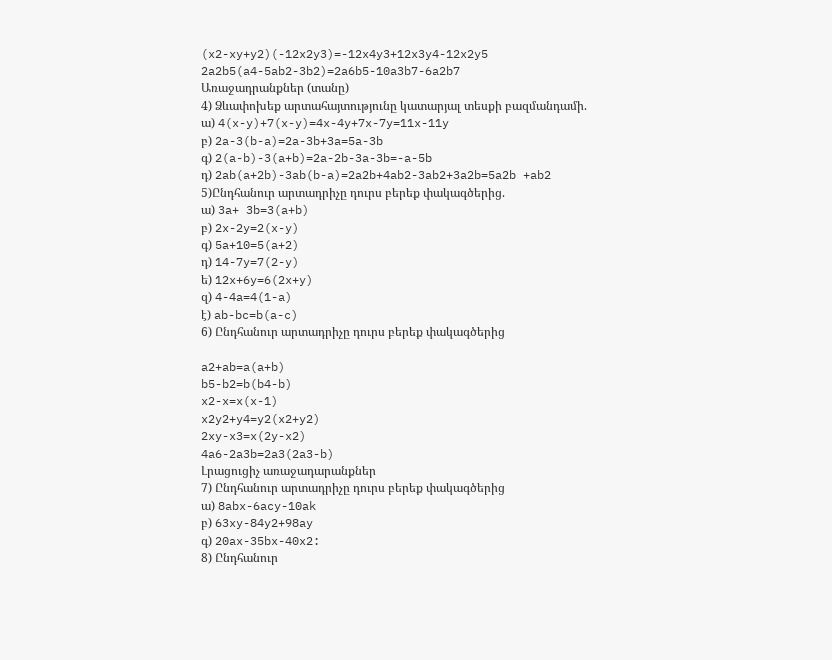(x2-xy+y2)(-12x2y3)=-12x4y3+12x3y4-12x2y5
2a2b5(a4-5ab2-3b2)=2a6b5-10a3b7-6a2b7
Առաջադրանքներ (տանը)
4) Ձևափոխեք արտահայտությունը կատարյալ տեսքի բազմանդամի.
ա) 4(x-y)+7(x-y)=4x-4y+7x-7y=11x-11y
բ) 2a-3(b-a)=2a-3b+3a=5a-3b
գ) 2(a-b)-3(a+b)=2a-2b-3a-3b=-a-5b
դ) 2ab(a+2b)-3ab(b-a)=2a2b+4ab2-3ab2+3a2b=5a2b +ab2
5)Ընդհանուր արտադրիչը դուրս բերեք փակագծերից.
ա) 3a+ 3b=3(a+b)
բ) 2x-2y=2(x-y)
գ) 5a+10=5(a+2)
դ) 14-7y=7(2-y)
ե) 12x+6y=6(2x+y)
զ) 4-4a=4(1-a)
է) ab-bc=b(a-c)
6) Ընդհանուր արտադրիչը դուրս բերեք փակագծերից

a2+ab=a(a+b)
b5-b2=b(b4-b)
x2-x=x(x-1)
x2y2+y4=y2(x2+y2)
2xy-x3=x(2y-x2)
4a6-2a3b=2a3(2a3-b)
Լրացուցիչ առաջադարանքներ
7) Ընդհանուր արտադրիչը դուրս բերեք փակագծերից
ա) 8abx-6acy-10ak
բ) 63xy-84y2+98ay
գ) 20ax-35bx-40x2:
8) Ընդհանուր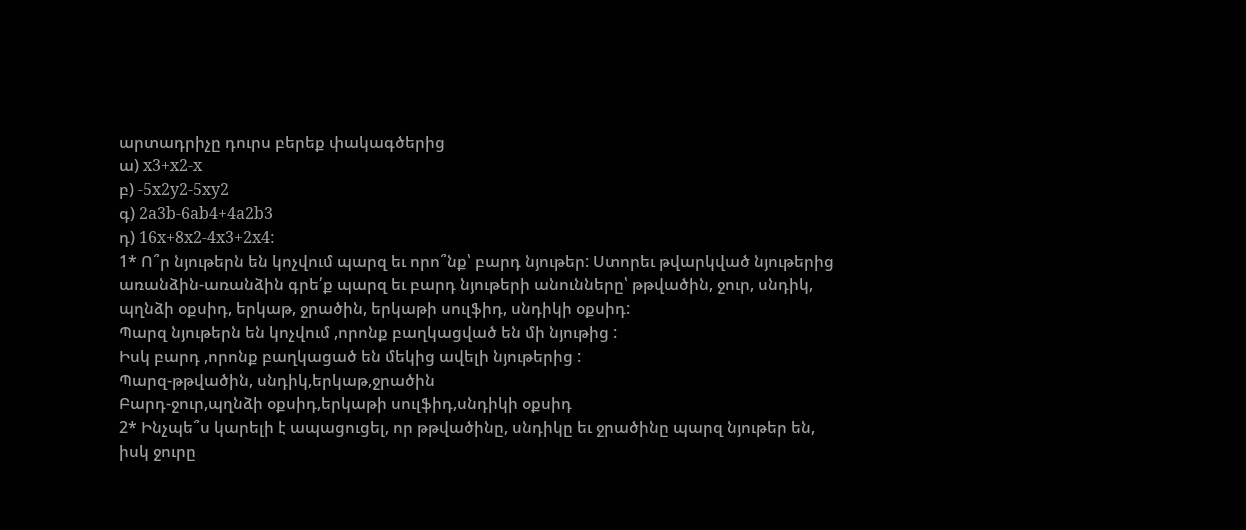արտադրիչը դուրս բերեք փակագծերից
ա) x3+x2-x
բ) -5x2y2-5xy2
գ) 2a3b-6ab4+4a2b3
դ) 16x+8x2-4x3+2x4:
1* Ո՞ր նյութերն են կոչվում պարզ եւ որո՞նք՝ բարդ նյութեր: Ստորեւ թվարկված նյութերից առանձին-առանձին գրե՛ք պարզ եւ բարդ նյութերի անունները՝ թթվածին, ջուր, սնդիկ, պղնձի օքսիդ, երկաթ, ջրածին, երկաթի սուլֆիդ, սնդիկի օքսիդ:
Պարզ նյութերն են կոչվում ,որոնք բաղկացված են մի նյութից :
Իսկ բարդ ,որոնք բաղկացած են մեկից ավելի նյութերից :
Պարզ-թթվածին, սնդիկ,երկաթ,ջրածին
Բարդ-ջուր,պղնձի օքսիդ,երկաթի սուլֆիդ,սնդիկի օքսիդ
2* Ինչպե՞ս կարելի է ապացուցել, որ թթվածինը, սնդիկը եւ ջրածինը պարզ նյութեր են, իսկ ջուրը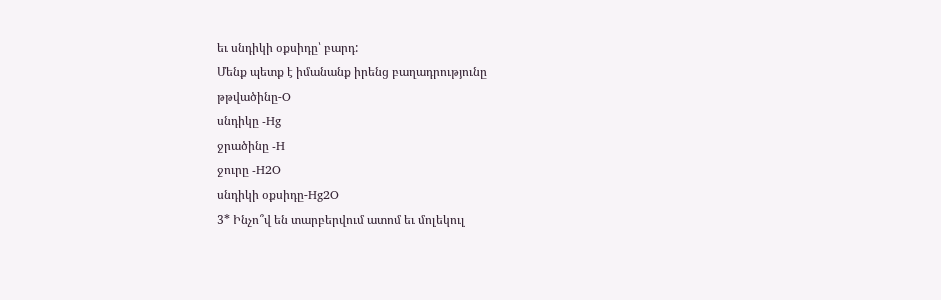եւ սնդիկի օքսիդը՝ բարդ:
Մենք պետք է իմանանք իրենց բաղադրությունը
թթվածինը-O
սնդիկը -Hg
ջրածինը -H
ջուրը -H2O
սնդիկի օքսիդը-Hg2O
3* Ինչո՞վ են տարբերվում ատոմ եւ մոլեկուլ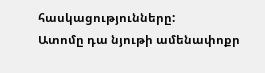հասկացությունները:
Ատոմը դա նյութի ամենափոքր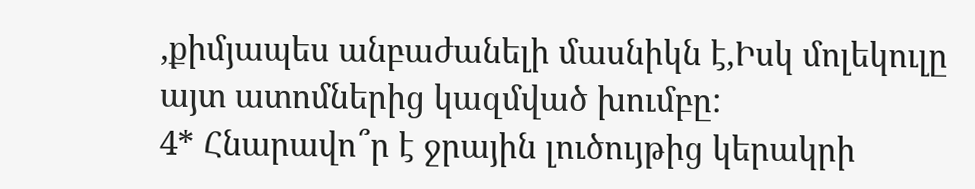,քիմյապես անբաժանելի մասնիկն է,Իսկ մոլեկուլը այտ ատոմներից կազմված խումբը:
4* Հնարավո՞ր է ջրային լուծույթից կերակրի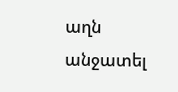աղն
անջատել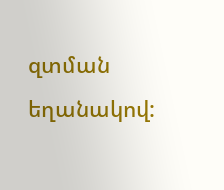զտման եղանակով: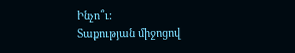Ինչո՞ւ:
Տաքության միջոցով